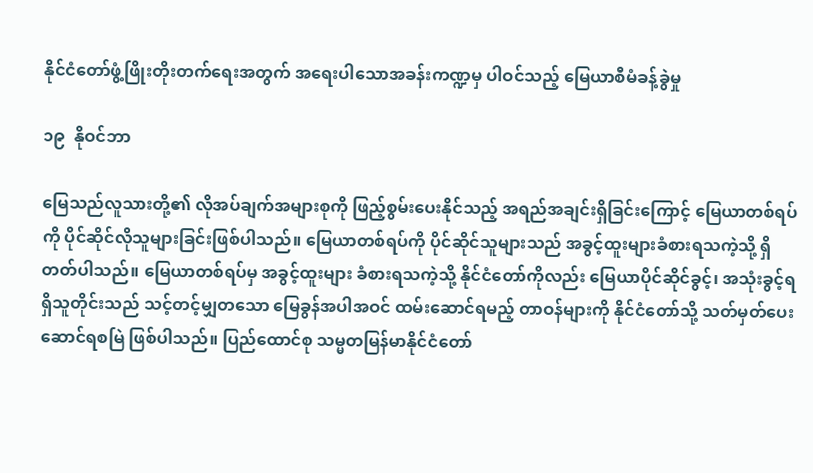နိုင်ငံတော်ဖွံ့ဖြိုးတိုးတက်ရေးအတွက် အရေးပါသောအခန်းကဏ္ဍမှ ပါဝင်သည့် မြေယာစီမံခန့်ခွဲမှု

၁၉  နိုဝင်ဘာ

မြေသည်လူသားတို့၏ လိုအပ်ချက်အများစုကို ဖြည့်စွမ်းပေးနိုင်သည့် အရည်အချင်းရှိခြင်းကြောင့် မြေယာတစ်ရပ်ကို ပိုင်ဆိုင်လိုသူများခြင်းဖြစ်ပါသည်။ မြေယာတစ်ရပ်ကို ပိုင်ဆိုင်သူများသည် အခွင့်ထူးများခံစားရသကဲ့သို့ ရှိတတ်ပါသည်။ မြေယာတစ်ရပ်မှ အခွင့်ထူးများ ခံစားရသကဲ့သို့ နိုင်ငံတော်ကိုလည်း မြေယာပိုင်ဆိုင်ခွင့်၊ အသုံးခွင့်ရရှိသူတိုင်းသည် သင့်တင့်မျှတသော မြေခွန်အပါအဝင် ထမ်းဆောင်ရမည့် တာဝန်များကို နိုင်ငံတော်သို့ သတ်မှတ်ပေးဆောင်ရစမြဲ ဖြစ်ပါသည်။ ပြည်ထောင်စု သမ္မတမြန်မာနိုင်ငံတော်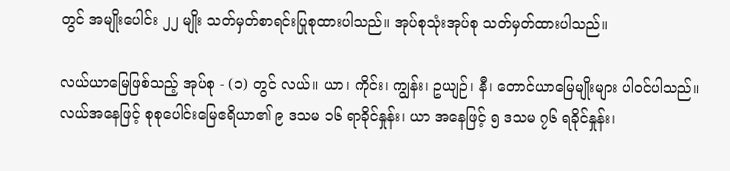တွင် အမျိုးပေါင်း ၂၂ မျိုး သတ်မှတ်စာရင်းပြုစုထားပါသည်။ အုပ်စုသုံးအုပ်စု သတ်မှတ်ထားပါသည်။

လယ်ယာမြေဖြစ်သည့် အုပ်စု - (၁) တွင် လယ်။ ယာ၊ ကိုင်း၊ ကျွန်း၊ ဥယျဉ်၊ နီ၊ တောင်ယာမြေမျိုးများ ပါဝင်ပါသည်။ လယ်အနေဖြင့် စုစုပေါင်းမြေဧရိယာ၏ ၉ ဒသမ ၁၆ ရာခိုင်နှုန်း၊ ယာ အနေဖြင့် ၅ ဒသမ ၇၆ ရခိုင်နှုန်း၊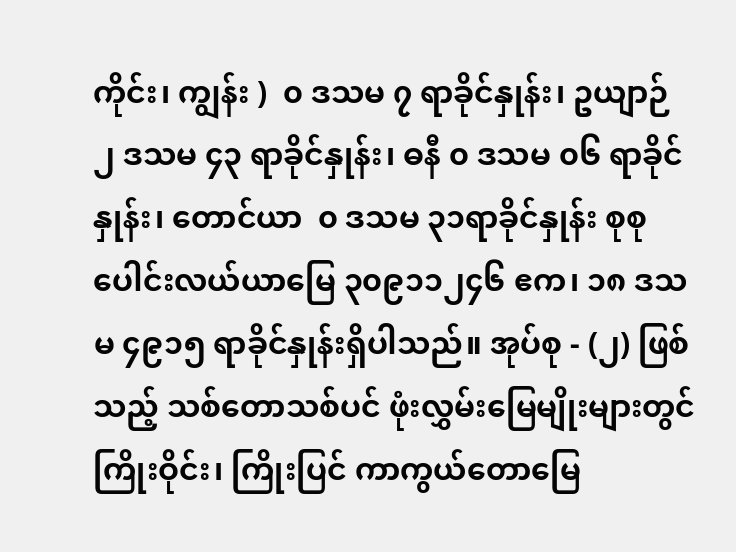ကိုင်း၊ ကျွန်း )  ၀ ဒသမ ၇ ရာခိုင်နှုန်း၊ ဥယျာဉ် ၂ ဒသမ ၄၃ ရာခိုင်နှုန်း၊ ဓနီ ၀ ဒသမ ၀၆ ရာခိုင်နှုန်း၊ တောင်ယာ  ၀ ဒသမ ၃၁ရာခိုင်နှုန်း စုစုပေါင်းလယ်ယာမြေ ၃၀၉၁၁၂၄၆ ဧက၊ ၁၈ ဒသမ ၄၉၁၅ ရာခိုင်နှုန်းရှိပါသည်။ အုပ်စု - (၂) ဖြစ်သည့် သစ်တောသစ်ပင် ဖုံးလွှမ်းမြေမျိုးများတွင် ကြိုးဝိုင်း၊ ကြိုးပြင် ကာကွယ်တောမြေ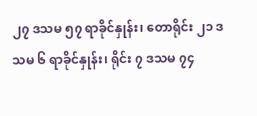၂၇ ဒသမ ၅၇ ရာခိုင်နှုန်း၊ တောရိုင်း ၂၁ ဒသမ ၆ ရာခိုင်နှုန်း၊ ရိုင်း ၇ ဒသမ ၇၄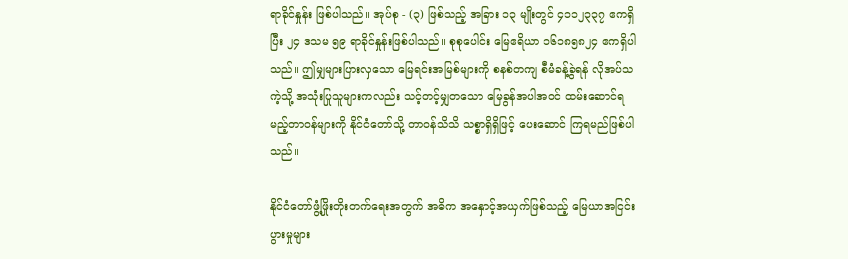ရာခိုင်နှုန်း ဖြစ်ပါသည်။ အုပ်စု - (၃) ဖြစ်သည့် အခြား ၁၃ မျိုးတွင် ၄၁၁၂၃၃၇ ဧကရှိပြီး ၂၄ ဒသမ ၅၉ ရာခိုင်နှုန်းဖြစ်ပါသည်။ စုစုပေါင်း မြေဧရိယာ ၁၆၁၈၅၈၂၄ ဧကရှိပါသည်။ ဤမျှများပြားလှသော မြေရင်းအမြစ်များကို စနစ်တကျ စီမံခန့်ခွဲရန် လိုအပ်သကဲ့သို့ အသုံးပြုသူများကလည်း သင့်တင့်မျှတသော မြေခွန်အပါအဝင် ထမ်းဆောင်ရမည့်တာဝန်များကို နိုင်ငံတော်သို့ တာဝန်သိသိ သစ္စာရှိရှိဖြင့် ပေးဆောင် ကြရမည်ဖြစ်ပါသည်။

နိုင်ငံတော်ဖွံ့ဖြိုးတိုးတက်ရေးအတွက် အဓိက အနှောင့်အယှက်ဖြစ်သည့် မြေယာအငြင်းပွားမှုများ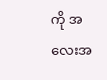ကို အလေးအ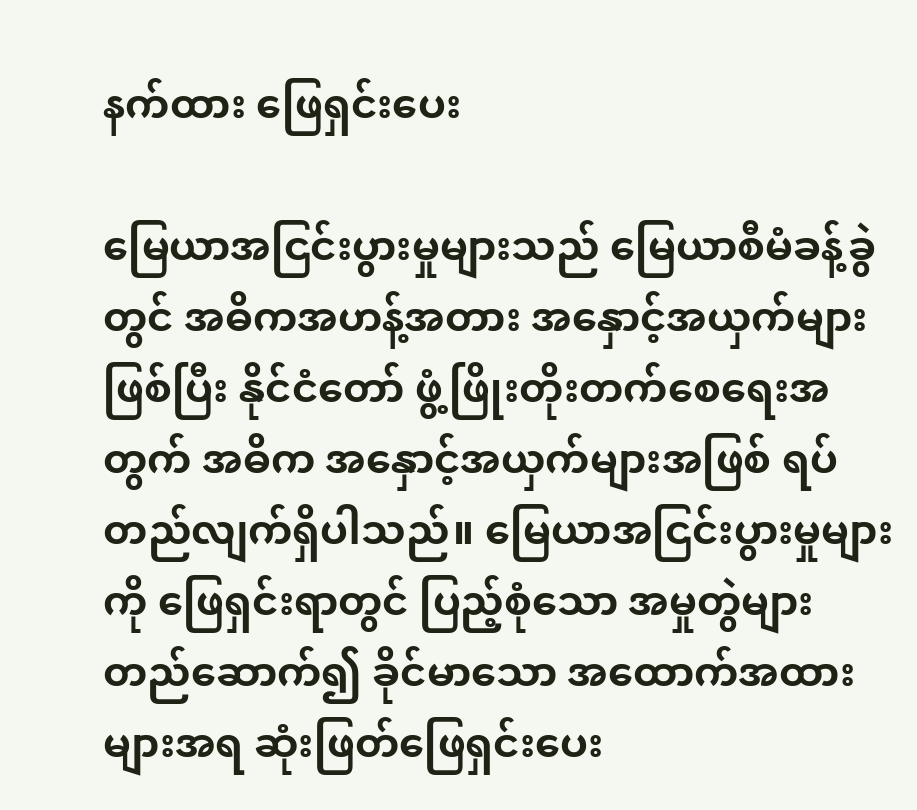နက်ထား ဖြေရှင်းပေး

မြေယာအငြင်းပွားမှုများသည် မြေယာစီမံခန့်ခွဲတွင် အဓိကအဟန့်အတား အနှောင့်အယှက်များဖြစ်ပြီး နိုင်ငံတော် ဖွံ့ဖြိုးတိုးတက်စေရေးအတွက် အဓိက အနှောင့်အယှက်များအဖြစ် ရပ်တည်လျက်ရှိပါသည်။ မြေယာအငြင်းပွားမှုများကို ဖြေရှင်းရာတွင် ပြည့်စုံသော အမှုတွဲများ တည်ဆောက်၍ ခိုင်မာသော အထောက်အထားများအရ ဆုံးဖြတ်ဖြေရှင်းပေး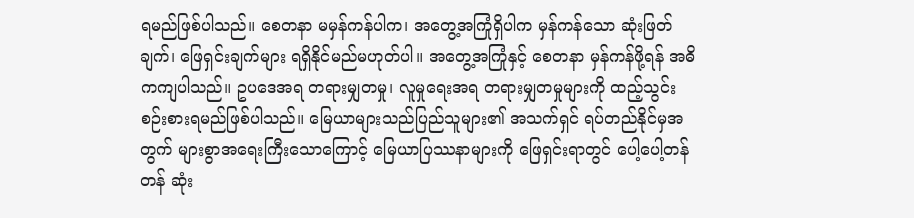ရမည်ဖြစ်ပါသည်။ စေတနာ မမှန်ကန်ပါက၊ အတွေ့အကြုံရှိပါက မှန်ကန်သော ဆုံးဖြတ်ချက်၊ ဖြေရှင်းချက်များ ရရှိနိုင်မည်မဟုတ်ပါ။ အတွေ့အကြုံနှင့် စေတနာ မှန်ကန်ဖို့ရန် အဓိကကျပါသည်။ ဥပဒေအရ တရားမျှတမှု၊ လူမှုရေးအရ တရားမျှတမှုများကို ထည့်သွင်းစဉ်းစားရမည်ဖြစ်ပါသည်။ မြေယာများသည်ပြည်သူများ၏ အသက်ရှင် ရပ်တည်နိုင်မှအတွက် များစွာအရေးကြီးသောကြောင့် မြေယာပြဿနာများကို ဖြေရှင်းရာတွင် ပေါ့ပေါ့တန်တန် ဆုံး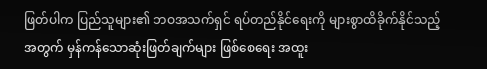ဖြတ်ပါက ပြည်သူများ၏ ဘဝအသက်ရှင် ရပ်တည်နိုင်ရေးကို များစွာထိခိုက်နိုင်သည့်အတွက် မှန်ကန်သောဆုံးဖြတ်ချက်များ ဖြစ်စေရေး အထူး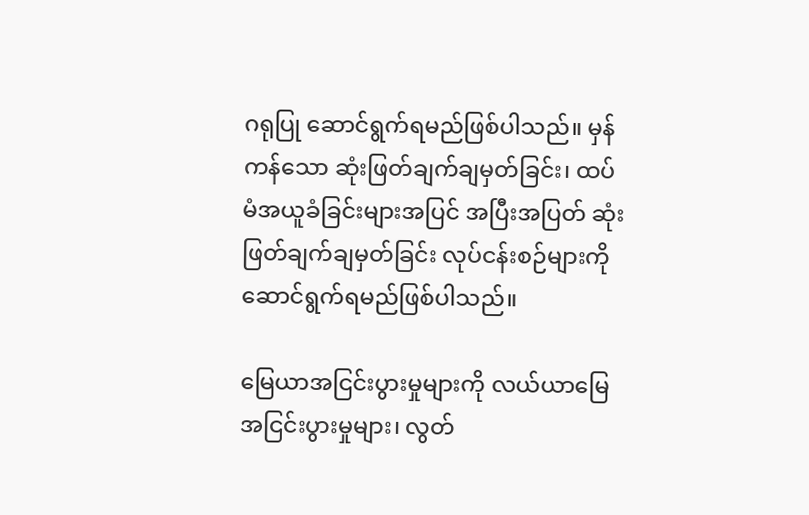ဂရုပြု ဆောင်ရွက်ရမည်ဖြစ်ပါသည်။ မှန်ကန်သော ဆုံးဖြတ်ချက်ချမှတ်ခြင်း၊ ထပ်မံအယူခံခြင်းများအပြင် အပြီးအပြတ် ဆုံးဖြတ်ချက်ချမှတ်ခြင်း လုပ်ငန်းစဉ်များကို ဆောင်ရွက်ရမည်ဖြစ်ပါသည်။

မြေယာအငြင်းပွားမှုများကို လယ်ယာမြေအငြင်းပွားမှုများ၊ လွတ်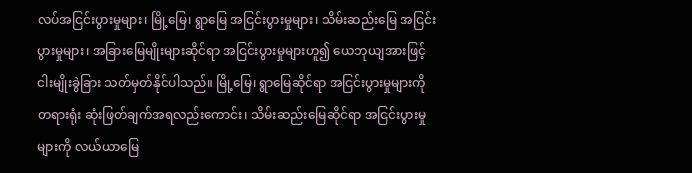လပ်အငြင်းပွားမှုများ၊ မြို့မြေ၊ ရွာမြေ အငြင်းပွားမှုများ၊ သိမ်းဆည်းမြေ အငြင်းပွားမှုများ၊ အခြားမြေမျိုးများဆိုင်ရာ အငြင်းပွားမှုများဟူ၍ ယေဘုယျအားဖြင့် ငါးမျိုးခွဲခြား သတ်မှတ်နိုင်ပါသည်။ မြို့မြေ၊ ရွာမြေဆိုင်ရာ အငြင်းပွားမှုများကို တရားရုံး ဆုံးဖြတ်ချက်အရလည်းကောင်း၊ သိမ်းဆည်းမြေဆိုင်ရာ အငြင်းပွားမှုများကို လယ်ယာမြေ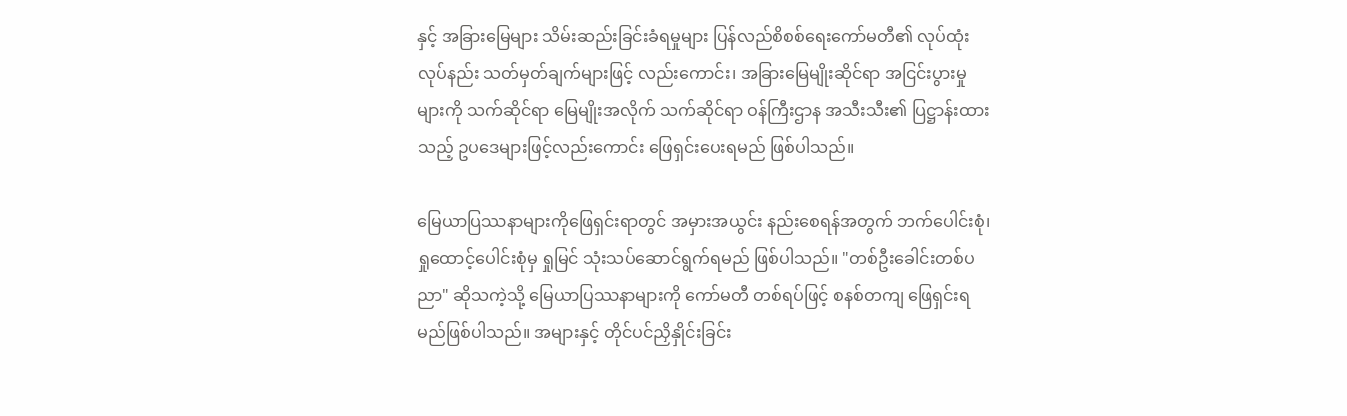နှင့် အခြားမြေများ သိမ်းဆည်းခြင်းခံရမှုများ ပြန်လည်စိစစ်ရေးကော်မတီ၏ လုပ်ထုံးလုပ်နည်း သတ်မှတ်ချက်များဖြင့် လည်းကောင်း၊ အခြားမြေမျိုးဆိုင်ရာ အငြင်းပွားမှုများကို သက်ဆိုင်ရာ မြေမျိုးအလိုက် သက်ဆိုင်ရာ ဝန်ကြီးဌာန အသီးသီး၏ ပြဋ္ဌာန်းထားသည့် ဥပဒေများဖြင့်လည်းကောင်း ဖြေရှင်းပေးရမည် ဖြစ်ပါသည်။

မြေယာပြဿနာများကိုဖြေရှင်းရာတွင် အမှားအယွင်း နည်းစေရန်အတွက် ဘက်ပေါင်းစုံ၊ ရှုထောင့်ပေါင်းစုံမှ ရှုမြင် သုံးသပ်ဆောင်ရွက်ရမည် ဖြစ်ပါသည်။ "တစ်ဦးခေါင်းတစ်ပညာ" ဆိုသကဲ့သို့ မြေယာပြဿနာများကို ကော်မတီ တစ်ရပ်ဖြင့် စနစ်တကျ ဖြေရှင်းရမည်ဖြစ်ပါသည်။ အများနှင့် တိုင်ပင်ညှိနှိုင်းခြင်း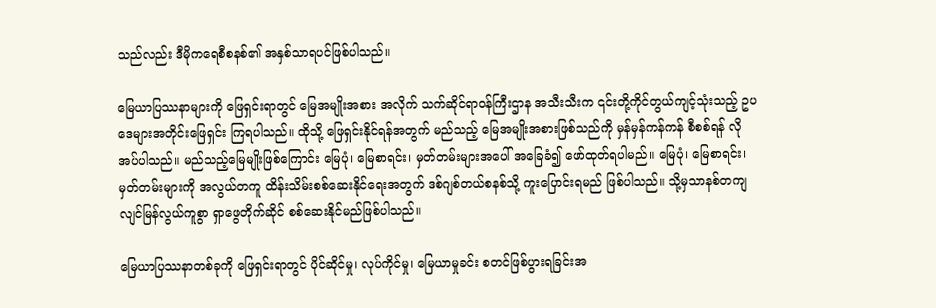သည်လည်း ဒီမိုကရေစီစနစ်၏ အနှစ်သာရပင်ဖြစ်ပါသည်။

မြေယာပြဿနာများကို ဖြေရှင်းရာတွင် မြေအမျိုးအစား အလိုက် သက်ဆိုင်ရာဝန်ကြီးဌာန အသီးသီးက ၎င်းတို့ကိုင်တွယ်ကျင့်သုံးသည့် ဥပဒေများအတိုင်းဖြေရှင်း ကြရပါသည်။ ထိုသို့ ဖြေရှင်းနိုင်ရန်အတွက် မည်သည့် မြေအမျိုးအစားဖြစ်သည်ကို မှန်မှန်ကန်ကန် စီစစ်ရန် လိုအပ်ပါသည်။ မည်သည့်မြေမျိုးဖြစ်ကြောင်း မြေပုံ၊ မြေစာရင်း၊ မှတ်တမ်းများအပေါ် အခြေခံ၍ ဖော်ထုတ်ရပါမည်။ မြေပုံ၊ မြေစာရင်း၊ မှတ်တမ်းများကို အလွယ်တကူ ထိန်းသိမ်းစစ်ဆေးနိုင်ရေးအတွက် ဒစ်ဂျစ်တယ်စနစ်သို့ ကူးပြောင်းရမည် ဖြစ်ပါသည်။ သို့မှသာနစ်တကျ လျင်မြန်လွယ်ကူစွာ ရှာဖွေတိုက်ဆိုင် စစ်ဆေးနိုင်မည်ဖြစ်ပါသည်။

မြေယာပြဿနာတစ်ခုကို ဖြေရှင်းရာတွင် ပိုင်ဆိုင်မှု၊ လုပ်ကိုင်မှု၊ မြေယာမှုခင်း စတင်ဖြစ်ပွားရခြင်းအ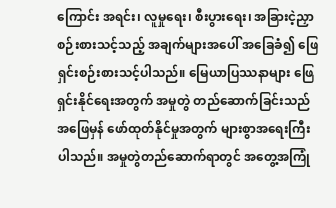ကြောင်း အရင်း၊ လူမှုရေး၊ စီးပွားရေး၊ အခြားငဲ့ညှာစဉ်းစားသင့်သည့် အချက်များအပေါ် အခြေခံ၍ ဖြေရှင်းစဉ်းစားသင့်ပါသည်။ မြေယာပြဿနာများ ဖြေရှင်းနိုင်ရေးအတွက် အမှုတွဲ တည်ဆောက်ခြင်းသည် အဖြေမှန် ဖော်ထုတ်နိုင်မှုအတွက် များစွာအရေးကြီးပါသည်။ အမှုတွဲတည်ဆောက်ရာတွင် အတွေ့အကြုံ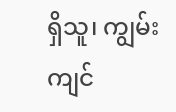ရှိသူ၊ ကျွမ်းကျင်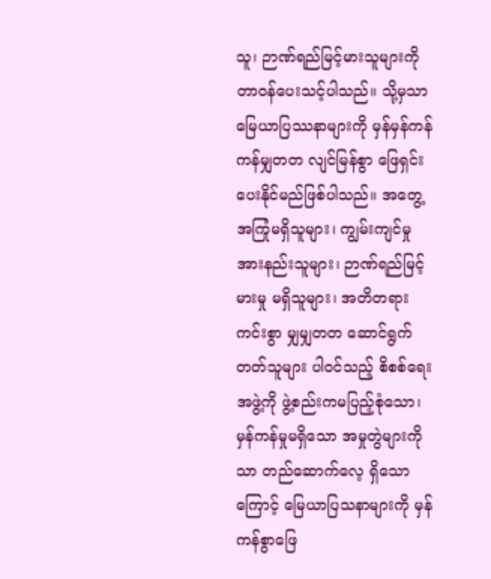သူ၊ ဉာဏ်ရည်မြင့်မားသူများကို တာဝန်ပေးသင့်ပါသည်။ သို့မှသာ မြေယာပြဿနာများကို မှန်မှန်ကန်ကန်မျှတတ လျင်မြန်စွာ ဖြေရှင်းပေးနိုင်မည်ဖြစ်ပါသည်။ အတွေ့အကြုံမရှိသူများ၊ ကျွမ်းကျင်မှု အားနည်းသူများ၊ ဉာဏ်ရည်မြင့်မားမှု မရှိသူများ၊ အတိတရားကင်းစွာ မျှမျှတတ ဆောင်ရွက်တတ်သူများ ပါဝင်သည့် စိစစ်ရေးအဖွဲ့ကို ဖွဲ့စည်းကမပြည့်စုံသော၊ မှန်ကန်မှုမရှိသော အမှုတွဲများကိုသာ တည်ဆောက်လေ့ ရှိသောကြောင့် မြေယာပြသနာများကို မှန်ကန်စွာဖြေ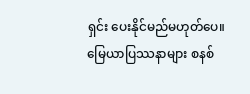ရှင်း ပေးနိုင်မည်မဟုတ်ပေ။ မြေယာပြဿနာများ စနစ်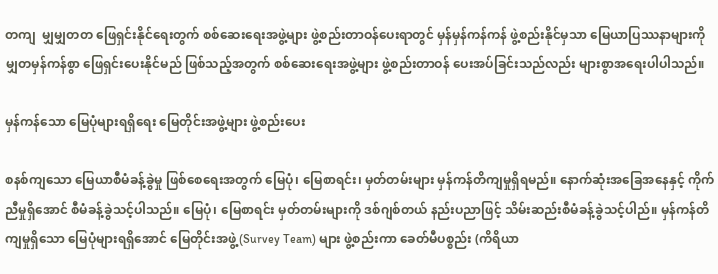တကျ  မျှမျှတတ ဖြေရှင်းနိုင်ရေးတွက် စစ်ဆေးရေးအဖွဲ့များ ဖွဲ့စည်းတာဝန်ပေးရာတွင် မှန်မှန်ကန်ကန် ဖွဲ့စည်းနိုင်မှသာ မြေယာပြဿနာများကို မျှတမှန်ကန်စွာ ဖြေရှင်းပေးနိုင်မည် ဖြစ်သည့်အတွက် စစ်ဆေးရေးအဖွဲ့များ ဖွဲ့စည်းတာဝန် ပေးအပ်ခြင်းသည်လည်း များစွာအရေးပါပါသည်။

မှန်ကန်သော မြေပုံများရရှိရေး မြေတိုင်းအဖွဲ့များ ဖွဲ့စည်းပေး

စနစ်ကျသော မြေယာစီမံခန့်ခွဲမှု ဖြစ်စေရေးအတွက် မြေပုံ၊ မြေစာရင်း၊ မှတ်တမ်းများ မှန်ကန်တိကျမှုရှိရမည်။ နောက်ဆုံးအခြေအနေနှင့် ကိုက်ညီမှုရှိအောင် စီမံခန့်ခွဲသင့်ပါသည်။ မြေပုံ၊ မြေစာရင်း မှတ်တမ်းများကို ဒစ်ဂျစ်တယ် နည်းပညာဖြင့် သိမ်းဆည်းစီမံခန့်ခွဲသင့်ပါည်။ မှန်ကန်တိကျမှုရှိသော မြေပုံများရရှိအောင် မြေတိုင်းအဖွဲ့ (Survey Team) များ ဖွဲ့စည်းကာ ခေတ်မီပစ္စည်း (ကိရိယာ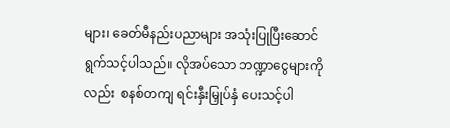များ၊ ခေတ်မီနည်းပညာများ အသုံးပြုပြီးဆောင် ရွက်သင့်ပါသည်။ လိုအပ်သော ဘဏ္ဍာငွေများကိုလည်း  စနစ်တကျ ရင်းနှီးမြှုပ်နှံ ပေးသင့်ပါ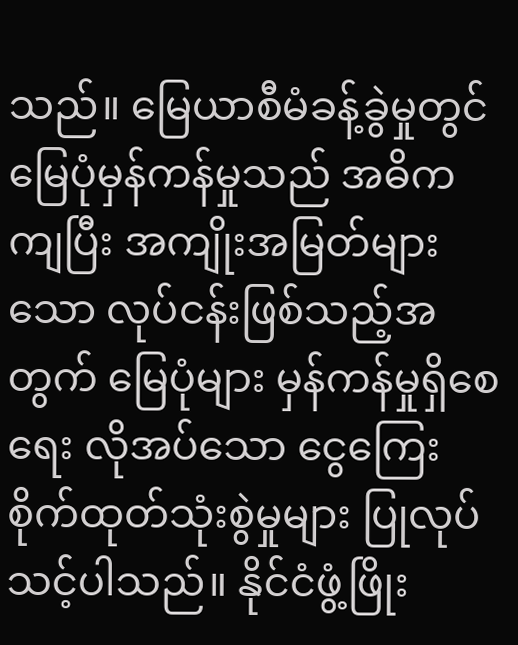သည်။ မြေယာစီမံခန့်ခွဲမှုတွင် မြေပုံမှန်ကန်မှုသည် အဓိကကျပြီး အကျိုးအမြတ်များသော လုပ်ငန်းဖြစ်သည့်အတွက် မြေပုံများ မှန်ကန်မှုရှိစေရေး လိုအပ်သော ငွေကြေးစိုက်ထုတ်သုံးစွဲမှုများ ပြုလုပ်သင့်ပါသည်။ နိုင်ငံဖွံ့ဖြိုး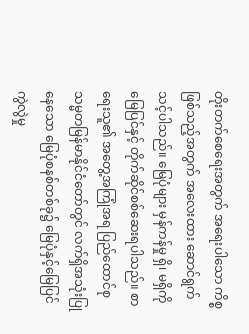တိုးတက်စေရေးအတွက် အရေးပါသော ကိစ္စဖြစ်သည့်အတွက် အလေးထား ဆောင်ရွက်သင့်ပါသည်။ မြေပုံများ မှန်ကန်မှု ရှိ၊ မရှိကို မြေပြင်နှင့် တိုက်ဆိုင်စစ်ဆေးရပါသည်။ စာရေးသူ၏ အတွေ့အကြုံအရ ပြည်ထောင်စုသမ္မတမြန်မာနိုင်ငံတော်တွင် လက်ရှိအသုံးပြုနေသော မြေပုံစနစ်တစ်ခု၌ မြေပုံနှင့်မြေပြင် ကွဲလွဲမှု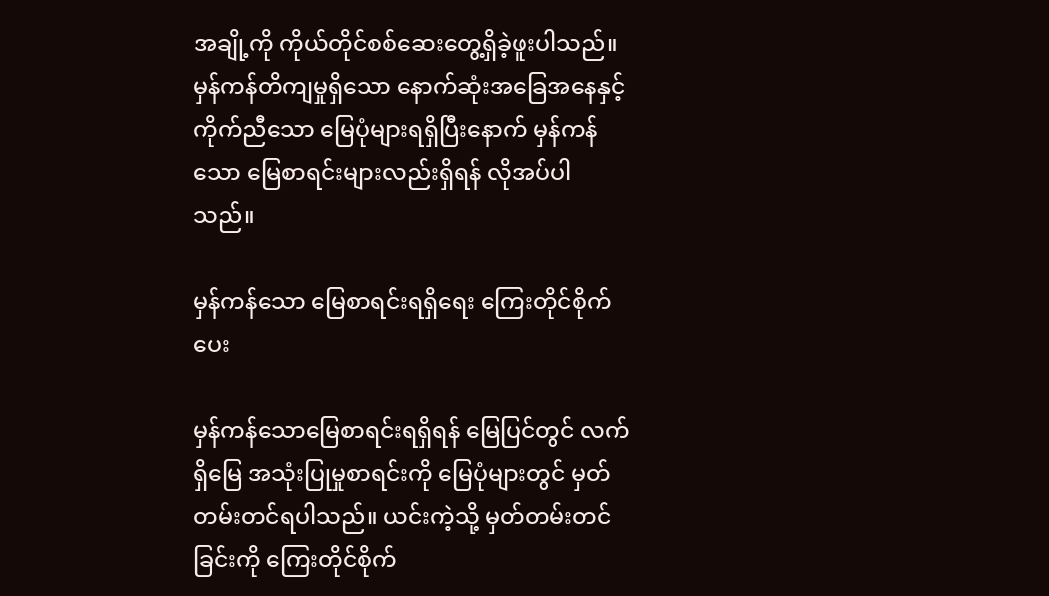အချို့ကို ကိုယ်တိုင်စစ်ဆေးတွေ့ရှိခဲ့ဖူးပါသည်။ မှန်ကန်တိကျမှုရှိသော နောက်ဆုံးအခြေအနေနှင့် ကိုက်ညီသော မြေပုံများရရှိပြီးနောက် မှန်ကန်သော မြေစာရင်းများလည်းရှိရန် လိုအပ်ပါသည်။

မှန်ကန်သော မြေစာရင်းရရှိရေး ကြေးတိုင်စိုက်ပေး

မှန်ကန်သောမြေစာရင်းရရှိရန် မြေပြင်တွင် လက်ရှိမြေ အသုံးပြုမှုစာရင်းကို မြေပုံများတွင် မှတ်တမ်းတင်ရပါသည်။ ယင်းကဲ့သို့ မှတ်တမ်းတင်ခြင်းကို ကြေးတိုင်စိုက်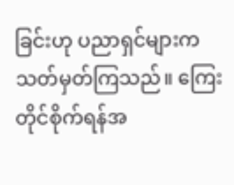ခြင်းဟု ပညာရှင်များက သတ်မှတ်ကြသည်။ ကြေးတိုင်စိုက်ရန်အ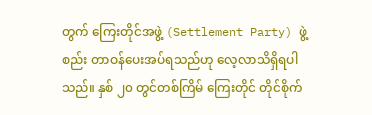တွက် ကြေးတိုင်အဖွဲ့ (Settlement Party) ဖွဲ့စည်း တာဝန်ပေးအပ်ရသည်ဟု လေ့လာသိရှိရပါသည်။ နှစ် ၂၀ တွင်တစ်ကြိမ် ကြေးတိုင် တိုင်စိုက်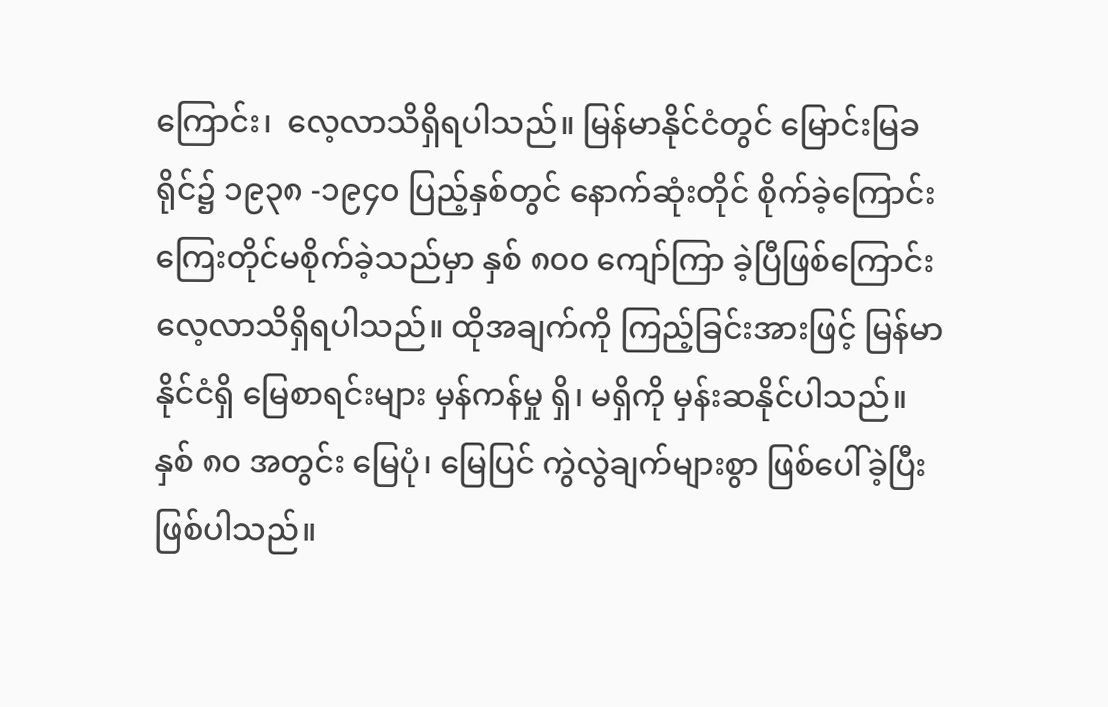ကြောင်း၊  လေ့လာသိရှိရပါသည်။ မြန်မာနိုင်ငံတွင် မြောင်းမြခရိုင်၌ ၁၉၃၈ -၁၉၄၀ ပြည့်နှစ်တွင် နောက်ဆုံးတိုင် စိုက်ခဲ့ကြောင်း ကြေးတိုင်မစိုက်ခဲ့သည်မှာ နှစ် ၈၀၀ ကျော်ကြာ ခဲ့ပြီဖြစ်ကြောင်း လေ့လာသိရှိရပါသည်။ ထိုအချက်ကို ကြည့်ခြင်းအားဖြင့် မြန်မာနိုင်ငံရှိ မြေစာရင်းများ မှန်ကန်မှု ရှိ၊ မရှိကို မှန်းဆနိုင်ပါသည်။ နှစ် ၈၀ အတွင်း မြေပုံ၊ မြေပြင် ကွဲလွဲချက်များစွာ ဖြစ်ပေါ်ခဲ့ပြီး ဖြစ်ပါသည်။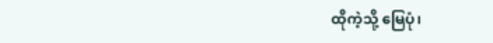ထိုကဲ့သို့ မြေပုံ၊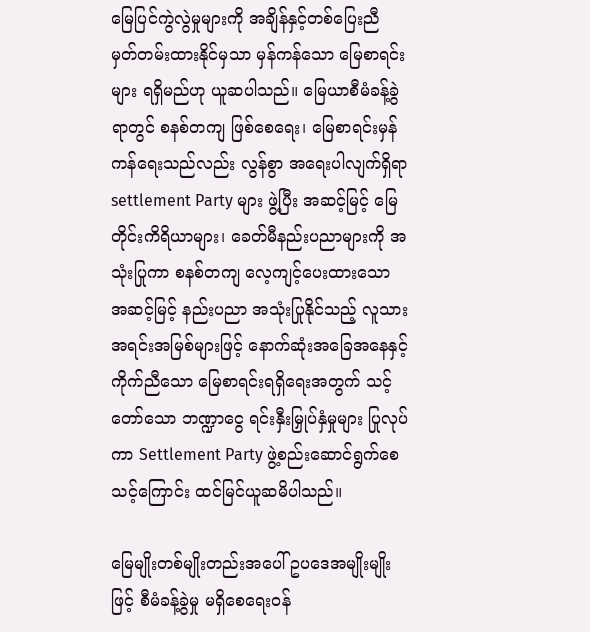မြေပြင်ကွဲလွဲမှုများကို အချိန်နှင့်တစ်ပြေးညီ မှတ်တမ်းထားနိုင်မှသာ မှန်ကန်သော မြေစာရင်းများ ရရှိမည်ဟု ယူဆပါသည်။ မြေယာစီမံခန့်ခွဲရာတွင် စနစ်တကျ ဖြစ်စေရေး၊ မြေစာရင်းမှန်ကန်ရေးသည်လည်း လွန်စွာ အရေးပါလျက်ရှိရာ settlement Party များ ဖွဲ့ပြီး အဆင့်မြင့် မြေတိုင်းကိရိယာများ၊ ခေတ်မီနည်းပညာများကို အသုံးပြုကာ စနစ်တကျ လေ့ကျင့်ပေးထားသော အဆင့်မြင့် နည်းပညာ အသုံးပြုနိုင်သည့် လူသားအရင်းအမြစ်များဖြင့် နောက်ဆုံးအခြေအနေနှင့် ကိုက်ညီသော မြေစာရင်းရရှိရေးအတွက် သင့်တော်သော ဘဏ္ဍာငွေ ရင်းနှီးမြှုပ်နှံမှုများ ပြုလုပ်ကာ Settlement Party ဖွဲ့စည်းဆောင်ရွက်စေသင့်ကြောင်း ထင်မြင်ယူဆမိပါသည်။

မြေမျိုးတစ်မျိုးတည်းအပေါ် ဥပဒေအမျိုးမျိုးဖြင့် စီမံခန့်ခွဲမှု မရှိစေရေးဝန်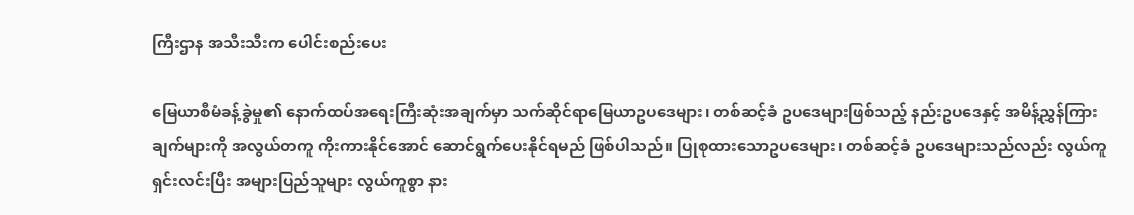ကြီးဌာန အသီးသီးက ပေါင်းစည်းပေး

မြေယာစီမံခန့်ခွဲမှု၏ နောက်ထပ်အရေးကြီးဆုံးအချက်မှာ သက်ဆိုင်ရာမြေယာဥပဒေများ၊ တစ်ဆင့်ခံ ဥပဒေများဖြစ်သည့် နည်းဥပဒေနှင့် အမိန့်ညွှန်ကြားချက်များကို အလွယ်တကူ ကိုးကားနိုင်အောင် ဆောင်ရွက်ပေးနိုင်ရမည် ဖြစ်ပါသည်။ ပြုစုထားသောဥပဒေများ၊ တစ်ဆင့်ခံ ဥပဒေများသည်လည်း လွယ်ကူရှင်းလင်းပြီး အများပြည်သူများ လွယ်ကူစွာ နား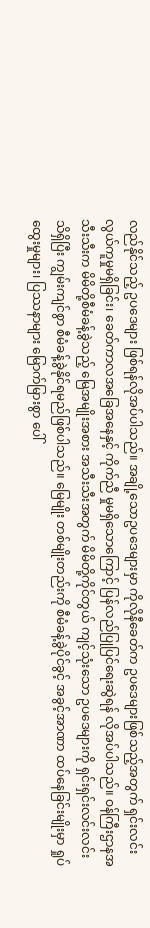လည်နိုင်သည့် ဥပဒေများ ဖြစ်ရန်လိုအပ်ပါသည်။ အချို့သောဥပဒေများမှာ ကိုလိုနီခေတ်က ဥပဒေများဖြစ်သည့်အတွက် ရှင်းလင်းလွယ်ကူမှုမရှိခြင်း၊ ခေတ်ကာလအခြေအနေနှင့် ကိုက်ညီ မှုမရှိသောကြောင့် ပြန်လည်ပြုပြင်ရေးဆွဲရန် လိုအပ်ပါသည်။ ဝန်ကြီးဌာနအသီးသီးက မိမိတို့စီမံခန့်ခွဲသည့် မြေအမျိုးအစား အသီးသီးအတွက် မိမိတို့ကိုင်တွယ် ကျင့်သုံးသော ဥပဒေများကို ရှင်းရှင်းလင်းလင်း သိရှိပြီး ကျွမ်းကျင်စွာ စီမံခန့်ခွဲနိုင်ရမည်ဖြစ်ပါသည်။ မြေမျိုး တစ်မျိုးတည်းကို စီမံခန့်ခွဲပိုင်ခွင့် အခွင့်အာဏာ ထပ်နေခြင်းမျိုးမှာ ရှုပ်ထွေးမှုများ၊ ပြဿနာများ မြောက်မြားစွာ ပေါ်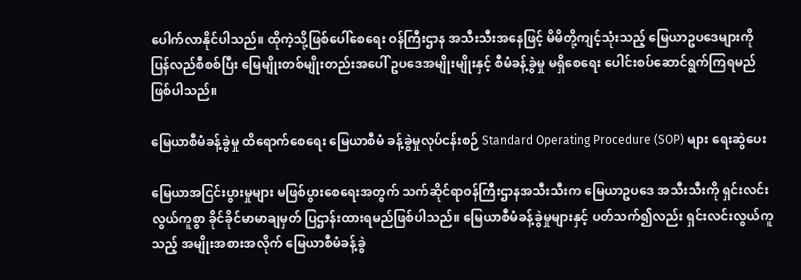ပေါက်လာနိုင်ပါသည်။ ထိုကဲ့သို့ဖြစ်ပေါ်စေရေး ဝန်ကြီးဌာန အသီးသီးအနေဖြင့် မိမိတို့ကျင့်သုံးသည့် မြေယာဥပဒေများကို ပြန်လည်စီစစ်ပြီး မြေမျိုးတစ်မျိုးတည်းအပေါ် ဥပဒေအမျိုးမျိုးနှင့် စီမံခန့်ခွဲမှု မရှိစေရေး ပေါင်းစပ်ဆောင်ရွက်ကြရမည် ဖြစ်ပါသည်။

မြေယာစီမံခန့်ခွဲမှု ထိရောက်စေရေး မြေယာစီမံ ခန့်ခွဲမှုလုပ်ငန်းစဉ် Standard Operating Procedure (SOP) များ ရေးဆွဲပေး

မြေယာအငြင်းပွားမှုများ မဖြစ်ပွားစေရေးအတွက် သက်ဆိုင်ရာဝန်ကြီးဌာနအသီးသီးက မြေယာဥပဒေ အသီးသီးကို ရှင်းလင်းလွယ်ကူစွာ ခိုင်ခိုင်မာမာချမှတ် ပြဌာန်းထားရမည်ဖြစ်ပါသည်။ မြေယာစီမံခန့်ခွဲမှုများနှင့် ပတ်သက်၍လည်း ရှင်းလင်းလွယ်ကူသည့် အမျိုးအစားအလိုက် မြေယာစီမံခန့်ခွဲ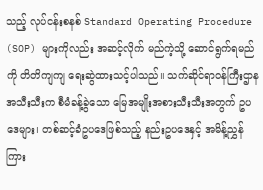သည့် လုပ်ငန်းစနစ် Standard Operating Procedure (SOP) များကိုလည်း အဆင့်လိုက် မည်ကဲ့သို့ ဆောင်ရွက်ရမည်ကို တိတိကျကျ ရေးဆွဲထားသင့်ပါသည်။ သက်ဆိုင်ရာဝန်ကြီးဌာန အသီးသီးက စီမံခန့်ခွဲသော မြေအမျိုးအစားသီးသီးအတွက် ဥပဒေများ၊ တစ်ဆင့်ခံဥပဒေဖြစ်သည့် နည်းဥပဒေနှင့် အမိန့်ညွှန်ကြား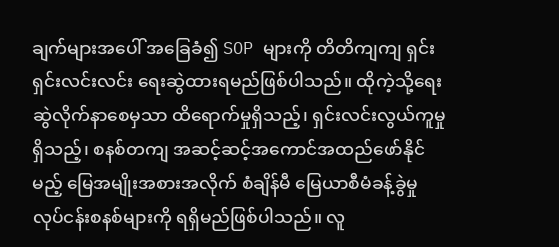ချက်များအပေါ် အခြေခံ၍ SOP များကို တိတိကျကျ ရှင်းရှင်းလင်းလင်း ရေးဆွဲထားရမည်ဖြစ်ပါသည်။ ထိုကဲ့သို့ရေးဆွဲလိုက်နာစေမှသာ ထိရောက်မှုရှိသည့်၊ ရှင်းလင်းလွယ်ကူမှုရှိသည့်၊ စနစ်တကျ အဆင့်ဆင့်အကောင်အထည်ဖော်နိုင်မည့် မြေအမျိုးအစားအလိုက် စံချိန်မီ မြေယာစီမံခန့်ခွဲမှု လုပ်ငန်းစနစ်များကို ရရှိမည်ဖြစ်ပါသည်။ လူ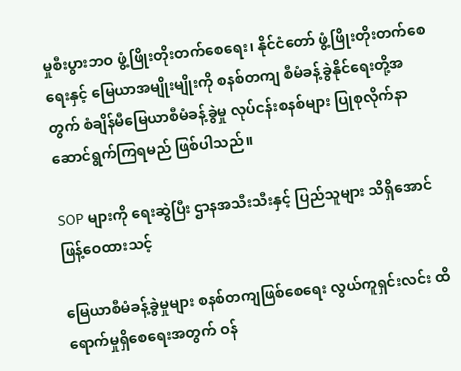မှုစီးပွားဘဝ ဖွံ့ဖြိုးတိုးတက်စေရေး၊ နိုင်ငံတော် ဖွံ့ဖြိုးတိုးတက်စေရေးနှင့် မြေယာအမျိုးမျိုးကို စနစ်တကျ စီမံခန့်ခွဲနိုင်ရေးတို့အတွက် စံချိန်မီမြေယာစီမံခန့်ခွဲမှု လုပ်ငန်းစနစ်များ ပြုစုလိုက်နာဆောင်ရွက်ကြရမည် ဖြစ်ပါသည်။

SOP များကို ရေးဆွဲပြီး ဌာနအသီးသီးနှင့် ပြည်သူများ သိရှိအောင် ဖြန့်ဝေထားသင့်

မြေယာစီမံခန့်ခွဲမှုများ စနစ်တကျဖြစ်စေရေး လွယ်ကူရှင်းလင်း ထိရောက်မှုရှိစေရေးအတွက် ဝန်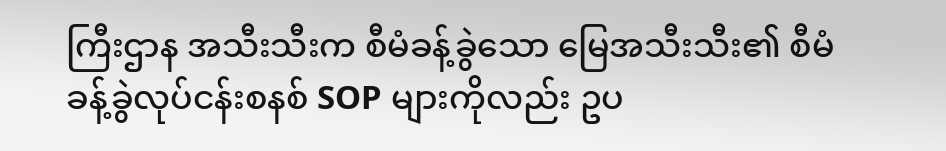ကြီးဌာန အသီးသီးက စီမံခန့်ခွဲသော မြေအသီးသီး၏ စီမံခန့်ခွဲလုပ်ငန်းစနစ် SOP များကိုလည်း ဥပ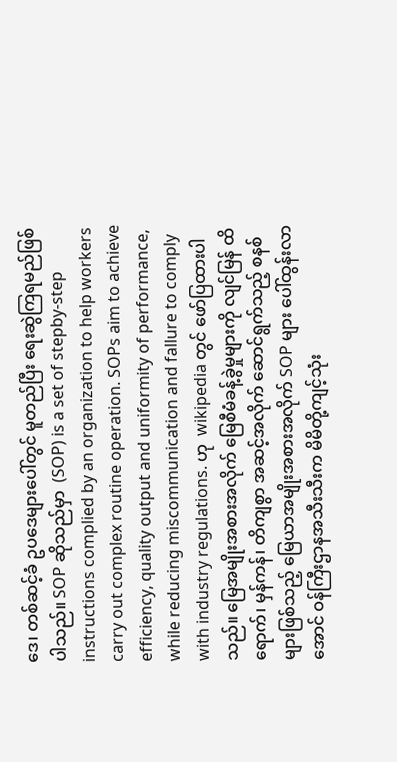ဒေ၊ တစ်ဆင့်ခံ ဥပဒေများပေါ်တွင် မူတည်ပြီး ရေးဆွဲကြရမည်ဖြစ်ပါသည်။ SOP ဆိုသည်မှာ  (SOP) is a set of stepby-step instructions complied by an organization to help workers carry out complex routine operation. SOPs aim to achieve efficiency, quality output and uniformity of performance, while reducing miscommunication and fallure to comply with industry regulations. ဟု  wikipedia တွင် ဖော်ပြထားပါသည်။ မြေအမျိုးအစားအလိုက် မြေစီမံခန့်ခွဲမှုများကို လျင်မြန် ထိရောက်၊ မှန်ကန်၊ တိကျစွာ အဆင့်အလိုက် ဆောင်ရွက်သည့် စနစ်များဖြစ်သည့် မြေယာအမျိုးအစားအလိုက် SOP များ ပေါ်ထွန်းလာအောင် ဝန်ကြီးဌာနအသီးသီးက မိမိတို့ကျင့်သုံး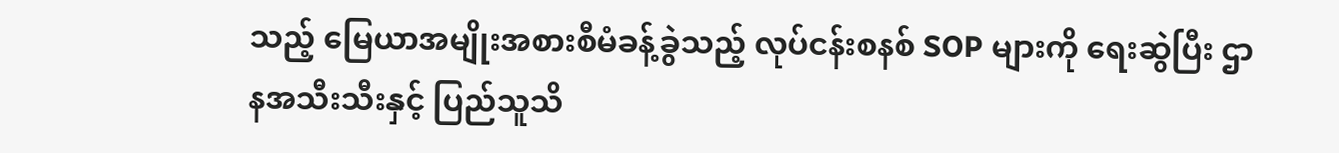သည့် မြေယာအမျိုးအစားစီမံခန့်ခွဲသည့် လုပ်ငန်းစနစ် SOP များကို ရေးဆွဲပြီး ဌာနအသီးသီးနှင့် ပြည်သူသိ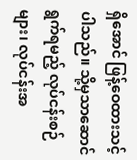ရှိအောင် ဖြန့်ဝေထားသင့်ပါသည်။ သို့မှသာဆောင်ရွက်ရမည့် လုပ်ငန်းစဉ်များ၊ လုပ်ငန်းအ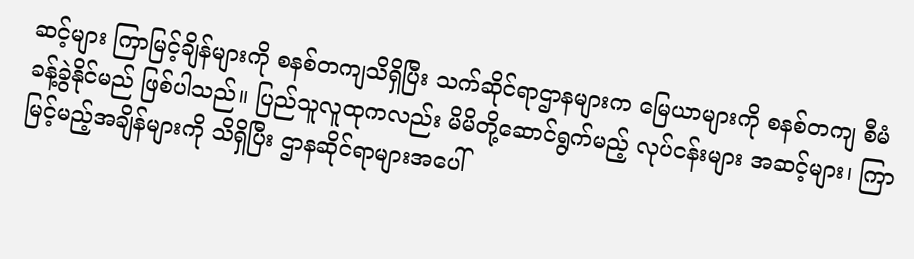ဆင့်များ ကြာမြင့်ချိန်များကို စနစ်တကျသိရှိပြီး သက်ဆိုင်ရာဌာနများက မြေယာများကို စနစ်တကျ စီမံခန့်ခွဲနိုင်မည် ဖြစ်ပါသည်။ ပြည်သူလူထုကလည်း မိမိတို့ဆောင်ရွက်မည့် လုပ်ငန်းများ အဆင့်များ၊ ကြာမြင့်မည့်အချိန်များကို သိရှိပြီး ဌာနဆိုင်ရာများအပေါ်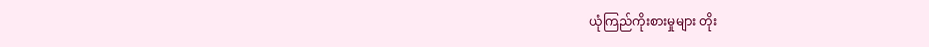ယုံကြည်ကိုးစားမှုများ တိုး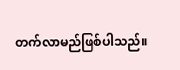တက်လာမည်ဖြစ်ပါသည်။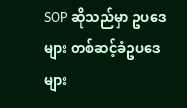SOP ဆိုသည်မှာ ဥပဒေများ တစ်ဆင့်ခံဥပဒေများ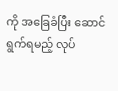ကို အခြေခံပြီး ဆောင်ရွက်ရမည့် လုပ်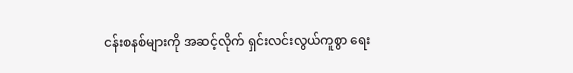ငန်းစနစ်များကို အဆင့်လိုက် ရှင်းလင်းလွယ်ကူစွာ ရေး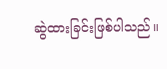ဆွဲထားခြင်းဖြစ်ပါသည်။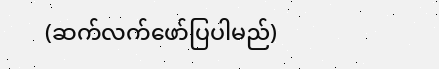(ဆက်လက်ဖော်ပြပါမည်)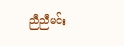ညီညီမင်း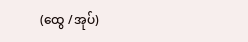(ထွေ /အုပ်)